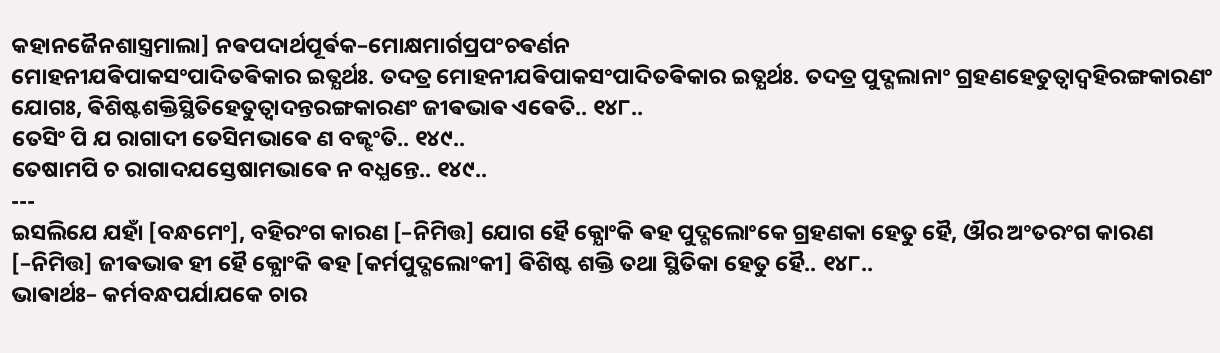କହାନଜୈନଶାସ୍ତ୍ରମାଲା] ନଵପଦାର୍ଥପୂର୍ଵକ–ମୋକ୍ଷମାର୍ଗପ୍ରପଂଚଵର୍ଣନ
ମୋହନୀଯଵିପାକସଂପାଦିତଵିକାର ଇତ୍ଯର୍ଥଃ. ତଦତ୍ର ମୋହନୀଯଵିପାକସଂପାଦିତଵିକାର ଇତ୍ଯର୍ଥଃ. ତଦତ୍ର ପୁଦ୍ଗଲାନାଂ ଗ୍ରହଣହେତୁତ୍ଵାଦ୍ବହିରଙ୍ଗକାରଣଂ ଯୋଗଃ, ଵିଶିଷ୍ଟଶକ୍ତିସ୍ଥିତିହେତୁତ୍ଵାଦନ୍ତରଙ୍ଗକାରଣଂ ଜୀଵଭାଵ ଏଵେତି.. ୧୪୮..
ତେସିଂ ପି ଯ ରାଗାଦୀ ତେସିମଭାଵେ ଣ ବଜ୍ଝଂତି.. ୧୪୯..
ତେଷାମପି ଚ ରାଗାଦଯସ୍ତେଷାମଭାଵେ ନ ବଧ୍ଯନ୍ତେ.. ୧୪୯..
---
ଇସଲିଯେ ଯହାଁ [ବନ୍ଧମେଂ], ବହିରଂଗ କାରଣ [–ନିମିତ୍ତ] ଯୋଗ ହୈ କ୍ଯୋଂକି ଵହ ପୁଦ୍ଗଲୋଂକେ ଗ୍ରହଣକା ହେତୁ ହୈ, ଔର ଅଂତରଂଗ କାରଣ [–ନିମିତ୍ତ] ଜୀଵଭାଵ ହୀ ହୈ କ୍ଯୋଂକି ଵହ [କର୍ମପୁଦ୍ଗଲୋଂକୀ] ଵିଶିଷ୍ଟ ଶକ୍ତି ତଥା ସ୍ଥିତିକା ହେତୁ ହୈ.. ୧୪୮..
ଭାଵାର୍ଥଃ– କର୍ମବନ୍ଧପର୍ଯାଯକେ ଚାର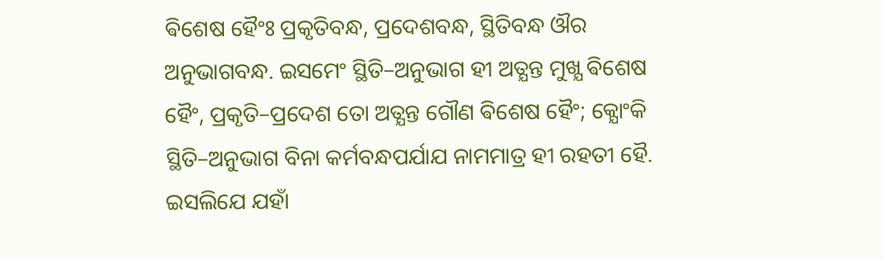ଵିଶେଷ ହୈଂଃ ପ୍ରକୃତିବନ୍ଧ, ପ୍ରଦେଶବନ୍ଧ, ସ୍ଥିତିବନ୍ଧ ଔର ଅନୁଭାଗବନ୍ଧ. ଇସମେଂ ସ୍ଥିତି–ଅନୁଭାଗ ହୀ ଅତ୍ଯନ୍ତ ମୁଖ୍ଯ ଵିଶେଷ ହୈଂ, ପ୍ରକୃତି–ପ୍ରଦେଶ ତୋ ଅତ୍ଯନ୍ତ ଗୌଣ ଵିଶେଷ ହୈଂ; କ୍ଯୋଂକି ସ୍ଥିତି–ଅନୁଭାଗ ବିନା କର୍ମବନ୍ଧପର୍ଯାଯ ନାମମାତ୍ର ହୀ ରହତୀ ହୈ. ଇସଲିଯେ ଯହାଁ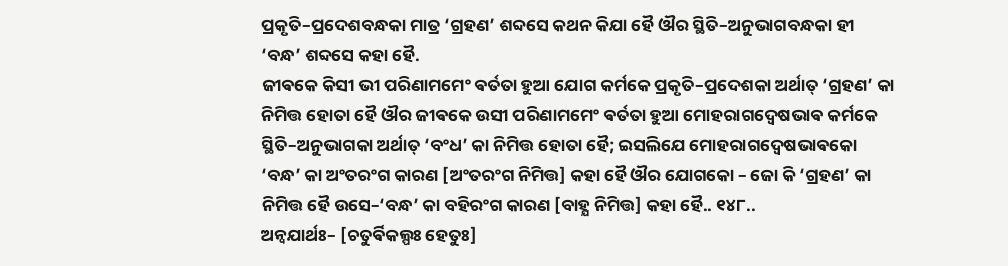ପ୍ରକୃତି–ପ୍ରଦେଶବନ୍ଧକା ମାତ୍ର ‘ଗ୍ରହଣ’ ଶବ୍ଦସେ କଥନ କିଯା ହୈ ଔର ସ୍ଥିତି–ଅନୁଭାଗବନ୍ଧକା ହୀ ‘ବନ୍ଧ’ ଶବ୍ଦସେ କହା ହୈ.
ଜୀଵକେ କିସୀ ଭୀ ପରିଣାମମେଂ ଵର୍ତତା ହୁଆ ଯୋଗ କର୍ମକେ ପ୍ରକୃତି–ପ୍ରଦେଶକା ଅର୍ଥାତ୍ ‘ଗ୍ରହଣ’ କା ନିମିତ୍ତ ହୋତା ହୈ ଔର ଜୀଵକେ ଉସୀ ପରିଣାମମେଂ ଵର୍ତତା ହୁଆ ମୋହରାଗଦ୍ଵେଷଭାଵ କର୍ମକେ ସ୍ଥିତି–ଅନୁଭାଗକା ଅର୍ଥାତ୍ ‘ବଂଧ’ କା ନିମିତ୍ତ ହୋତା ହୈ; ଇସଲିଯେ ମୋହରାଗଦ୍ଵେଷଭାଵକୋ ‘ବନ୍ଧ’ କା ଅଂତରଂଗ କାରଣ [ଅଂତରଂଗ ନିମିତ୍ତ] କହା ହୈ ଔର ଯୋଗକୋ – ଜୋ କି ‘ଗ୍ରହଣ’ କା ନିମିତ୍ତ ହୈ ଉସେ–‘ବନ୍ଧ’ କା ବହିରଂଗ କାରଣ [ବାହ୍ଯ ନିମିତ୍ତ] କହା ହୈ.. ୧୪୮..
ଅନ୍ଵଯାର୍ଥଃ– [ଚତୁର୍ଵିକଲ୍ପଃ ହେତୁଃ]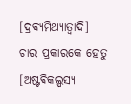[ଦ୍ରଵ୍ଯମିଥ୍ଯାତ୍ଵାଦି] ଚାର ପ୍ରକାରକେ ହେତୁ [ଅଷ୍ଟଵିକଲ୍ପସ୍ଯ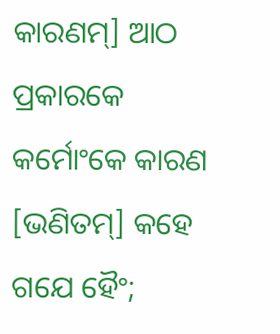କାରଣମ୍] ଆଠ ପ୍ରକାରକେ କର୍ମୋଂକେ କାରଣ [ଭଣିତମ୍] କହେ ଗଯେ ହୈଂ;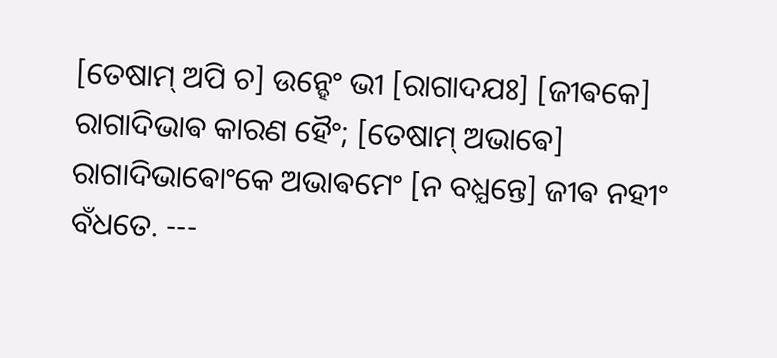[ତେଷାମ୍ ଅପି ଚ] ଉନ୍ହେଂ ଭୀ [ରାଗାଦଯଃ] [ଜୀଵକେ] ରାଗାଦିଭାଵ କାରଣ ହୈଂ; [ତେଷାମ୍ ଅଭାଵେ] ରାଗାଦିଭାଵୋଂକେ ଅଭାଵମେଂ [ନ ବଧ୍ଯନ୍ତେ] ଜୀଵ ନହୀଂ ବଁଧତେ. ---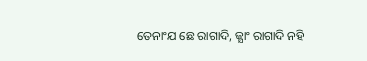ତେନାଂଯ ଛେ ରାଗାଦି, ଜ୍ଯାଂ ରାଗାଦି ନହି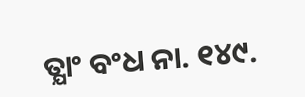ତ୍ଯାଂ ବଂଧ ନା. ୧୪୯.